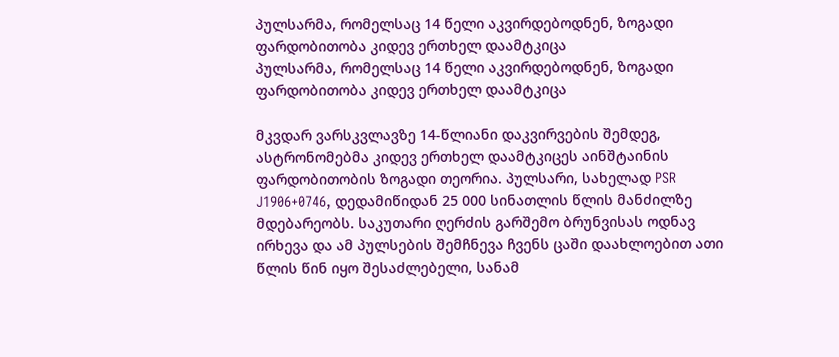პულსარმა, რომელსაც 14 წელი აკვირდებოდნენ, ზოგადი ფარდობითობა კიდევ ერთხელ დაამტკიცა
პულსარმა, რომელსაც 14 წელი აკვირდებოდნენ, ზოგადი ფარდობითობა კიდევ ერთხელ დაამტკიცა

მკვდარ ვარსკვლავზე 14-წლიანი დაკვირვების შემდეგ, ასტრონომებმა კიდევ ერთხელ დაამტკიცეს აინშტაინის ფარდობითობის ზოგადი თეორია. პულსარი, სახელად PSR J1906+0746, დედამიწიდან 25 000 სინათლის წლის მანძილზე მდებარეობს. საკუთარი ღერძის გარშემო ბრუნვისას ოდნავ ირხევა და ამ პულსების შემჩნევა ჩვენს ცაში დაახლოებით ათი წლის წინ იყო შესაძლებელი, სანამ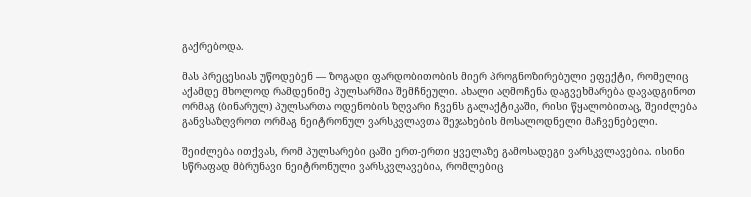გაქრებოდა.

მას პრეცესიას უწოდებენ — ზოგადი ფარდობითობის მიერ პროგნოზირებული ეფექტი, რომელიც აქამდე მხოლოდ რამდენიმე პულსარშია შემჩნეული. ახალი აღმოჩენა დაგვეხმარება დავადგინოთ ორმაგ (ბინარულ) პულსართა ოდენობის ზღვარი ჩვენს გალაქტიკაში, რისი წყალობითაც, შეიძლება განვსაზღვროთ ორმაგ ნეიტრონულ ვარსკვლავთა შეჯახების მოსალოდნელი მაჩვენებელი.

შეიძლება ითქვას, რომ პულსარები ცაში ერთ-ერთი ყველაზე გამოსადეგი ვარსკვლავებია. ისინი სწრაფად მბრუნავი ნეიტრონული ვარსკვლავებია, რომლებიც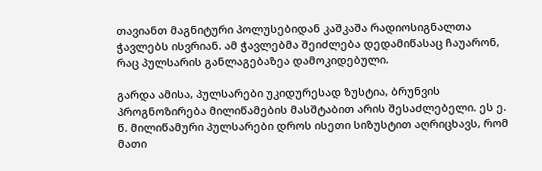თავიანთ მაგნიტური პოლუსებიდან კაშკაშა რადიოსიგნალთა ჭავლებს ისვრიან. ამ ჭავლებმა შეიძლება დედამიწასაც ჩაუარონ, რაც პულსარის განლაგებაზეა დამოკიდებული.

გარდა ამისა, პულსარები უკიდურესად ზუსტია, ბრუნვის პროგნოზირება მილიწამების მასშტაბით არის შესაძლებელი. ეს ე. წ. მილიწამური პულსარები დროს ისეთი სიზუსტით აღრიცხავს, რომ მათი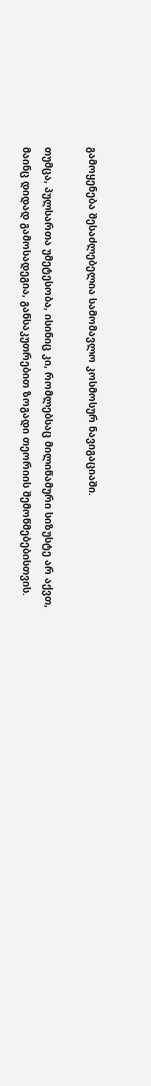გამოყენება შესაძლებელია სამომავლო კოსმოსურ ნავიგაციაში.

თუმცა, პულსართა უმეტესობა, ისინიც კი, რომლებსაც მილიწამური სიზუსტე არ აქვთ, მაინც დიდად გამოსადეგია, განსაკუთრებით ზოგადი თეორიის შემოწმებებისთვის.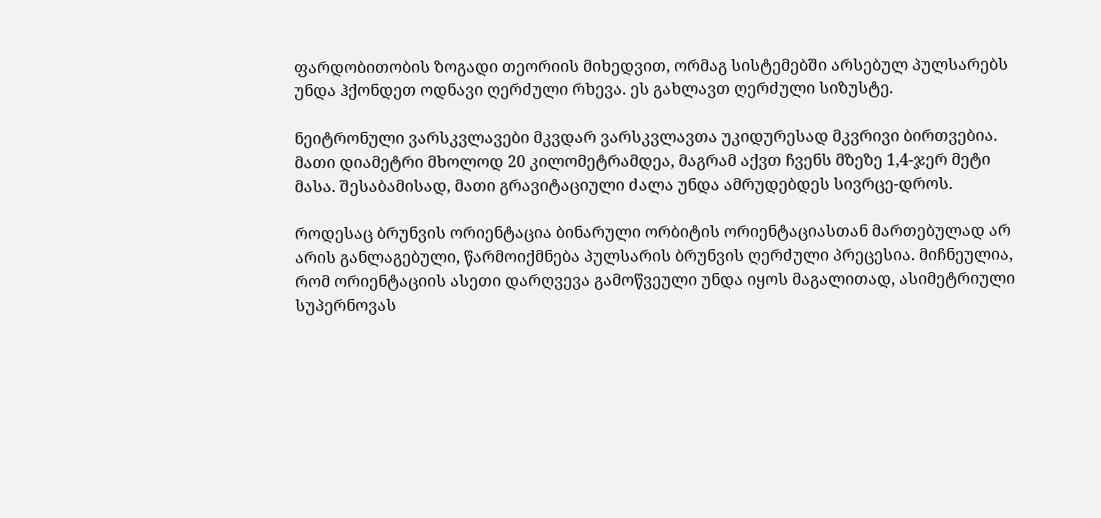ფარდობითობის ზოგადი თეორიის მიხედვით, ორმაგ სისტემებში არსებულ პულსარებს უნდა ჰქონდეთ ოდნავი ღერძული რხევა. ეს გახლავთ ღერძული სიზუსტე.

ნეიტრონული ვარსკვლავები მკვდარ ვარსკვლავთა უკიდურესად მკვრივი ბირთვებია. მათი დიამეტრი მხოლოდ 20 კილომეტრამდეა, მაგრამ აქვთ ჩვენს მზეზე 1,4-ჯერ მეტი მასა. შესაბამისად, მათი გრავიტაციული ძალა უნდა ამრუდებდეს სივრცე-დროს.

როდესაც ბრუნვის ორიენტაცია ბინარული ორბიტის ორიენტაციასთან მართებულად არ არის განლაგებული, წარმოიქმნება პულსარის ბრუნვის ღერძული პრეცესია. მიჩნეულია, რომ ორიენტაციის ასეთი დარღვევა გამოწვეული უნდა იყოს მაგალითად, ასიმეტრიული სუპერნოვას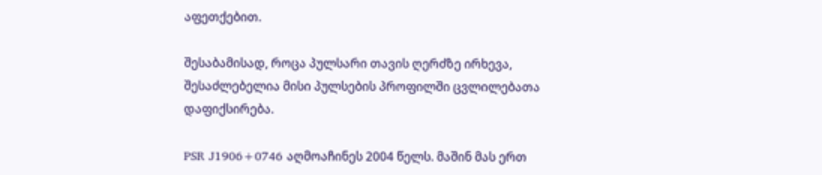აფეთქებით.

შესაბამისად, როცა პულსარი თავის ღერძზე ირხევა, შესაძლებელია მისი პულსების პროფილში ცვლილებათა დაფიქსირება.

PSR J1906+0746 აღმოაჩინეს 2004 წელს. მაშინ მას ერთ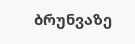ბრუნვაზე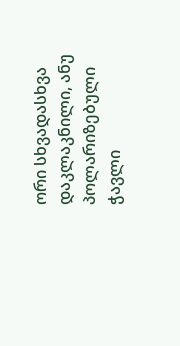ორი სხვადასხვა დაკლაკნილი, ანუ პოლარიზებული ჭავლი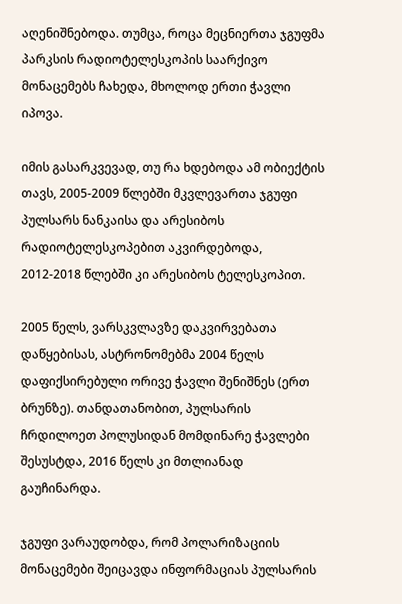აღენიშნებოდა. თუმცა, როცა მეცნიერთა ჯგუფმა პარკსის რადიოტელესკოპის საარქივო მონაცემებს ჩახედა, მხოლოდ ერთი ჭავლი იპოვა.

იმის გასარკვევად, თუ რა ხდებოდა ამ ობიექტის თავს, 2005-2009 წლებში მკვლევართა ჯგუფი პულსარს ნანკაისა და არესიბოს რადიოტელესკოპებით აკვირდებოდა, 2012-2018 წლებში კი არესიბოს ტელესკოპით.

2005 წელს, ვარსკვლავზე დაკვირვებათა დაწყებისას, ასტრონომებმა 2004 წელს დაფიქსირებული ორივე ჭავლი შენიშნეს (ერთ ბრუნზე). თანდათანობით, პულსარის ჩრდილოეთ პოლუსიდან მომდინარე ჭავლები შესუსტდა, 2016 წელს კი მთლიანად გაუჩინარდა.

ჯგუფი ვარაუდობდა, რომ პოლარიზაციის მონაცემები შეიცავდა ინფორმაციას პულსარის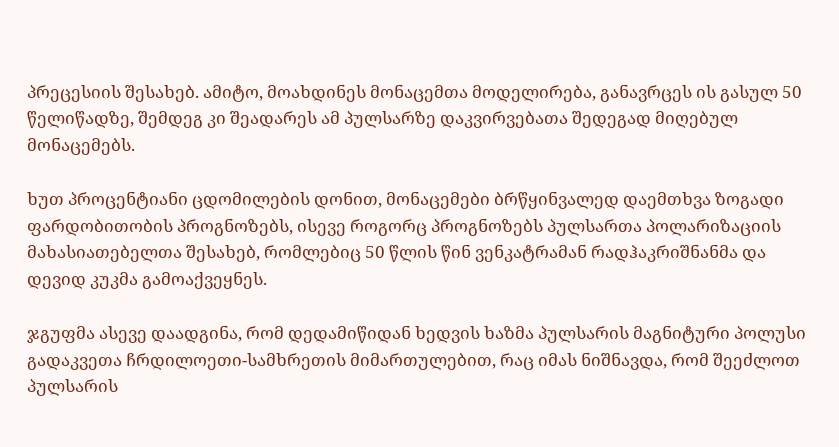პრეცესიის შესახებ. ამიტო, მოახდინეს მონაცემთა მოდელირება, განავრცეს ის გასულ 50 წელიწადზე, შემდეგ კი შეადარეს ამ პულსარზე დაკვირვებათა შედეგად მიღებულ მონაცემებს.

ხუთ პროცენტიანი ცდომილების დონით, მონაცემები ბრწყინვალედ დაემთხვა ზოგადი ფარდობითობის პროგნოზებს, ისევე როგორც პროგნოზებს პულსართა პოლარიზაციის მახასიათებელთა შესახებ, რომლებიც 50 წლის წინ ვენკატრამან რადჰაკრიშნანმა და დევიდ კუკმა გამოაქვეყნეს.

ჯგუფმა ასევე დაადგინა, რომ დედამიწიდან ხედვის ხაზმა პულსარის მაგნიტური პოლუსი გადაკვეთა ჩრდილოეთი-სამხრეთის მიმართულებით, რაც იმას ნიშნავდა, რომ შეეძლოთ პულსარის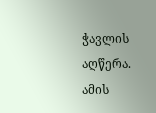ჭავლის აღწერა. ამის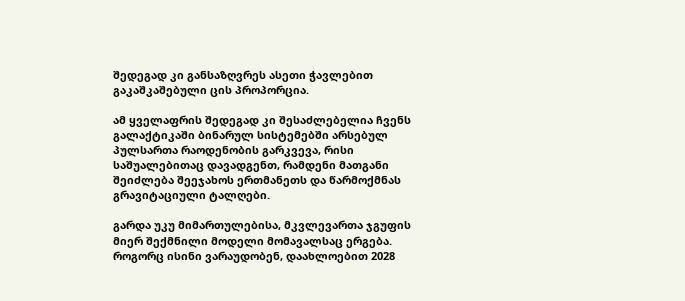შედეგად კი განსაზღვრეს ასეთი ჭავლებით გაკაშკაშებული ცის პროპორცია.

ამ ყველაფრის შედეგად კი შესაძლებელია ჩვენს გალაქტიკაში ბინარულ სისტემებში არსებულ პულსართა რაოდენობის გარკვევა, რისი საშუალებითაც დავადგენთ, რამდენი მათგანი შეიძლება შეეჯახოს ერთმანეთს და წარმოქმნას გრავიტაციული ტალღები.

გარდა უკუ მიმართულებისა, მკვლევართა ჯგუფის მიერ შექმნილი მოდელი მომავალსაც ერგება. როგორც ისინი ვარაუდობენ, დაახლოებით 2028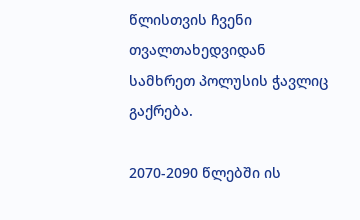წლისთვის ჩვენი თვალთახედვიდან სამხრეთ პოლუსის ჭავლიც გაქრება.

2070-2090 წლებში ის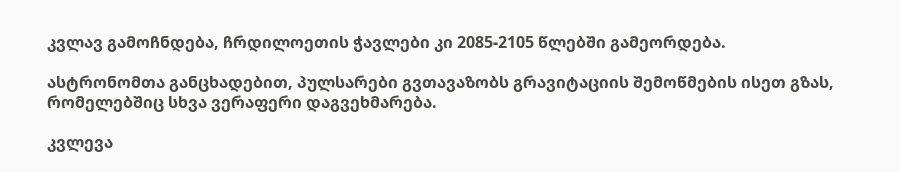კვლავ გამოჩნდება, ჩრდილოეთის ჭავლები კი 2085-2105 წლებში გამეორდება.

ასტრონომთა განცხადებით, პულსარები გვთავაზობს გრავიტაციის შემოწმების ისეთ გზას, რომელებშიც სხვა ვერაფერი დაგვეხმარება.

კვლევა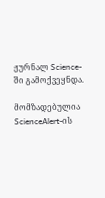ჟურნალ Science-ში გამოქვეყნდა.

მომზადებულია ScienceAlert-ის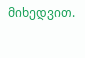მიხედვით.